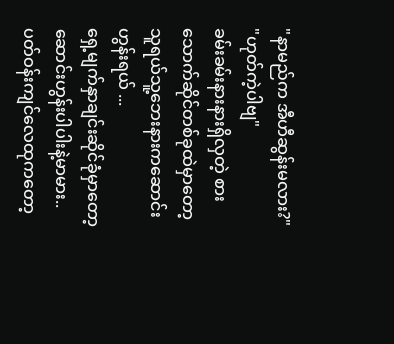"နာမည်က အီဟီဆွန်းမလား?"
"ဟုတ်ကဲ့ပါဗျ"
ခမ်းခမ်းနားနားရှိလှတဲ့ စားသောက်ဆိုင်တစ်ခုထဲမှာတော့သူရယ်သူ့ဘေးနားကဆောင်းဟွန်းရယ် ...
ရှေ့မျက်နှာချင်းဆိုင်ခုံမှာတော့ ဆောင်းဟွန်းပါပါးနဲ့မာမား..
ပတ်ဝန်းကျင်လေထုကတော့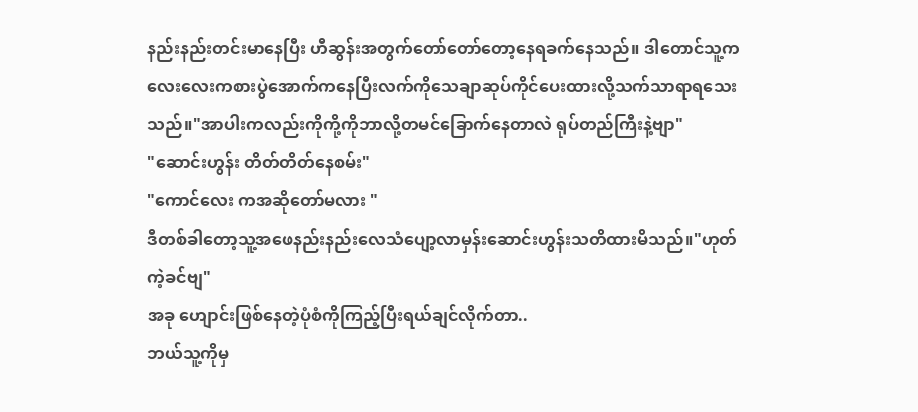နည်းနည်းတင်းမာနေပြီး ဟီဆွန်းအတွက်တော်တော်တော့နေရခက်နေသည်။ ဒါတောင်သူ့ကလေးလေးကစားပွဲအောက်ကနေပြီးလက်ကိုသေချာဆုပ်ကိုင်ပေးထားလို့သက်သာရာရသေးသည်။"အာပါးကလည်းကိုကို့ကိုဘာလို့တမင်ခြောက်နေတာလဲ ရုပ်တည်ကြီးနဲ့ဗျာ"
"ဆောင်းဟွန်း တိတ်တိတ်နေစမ်း"
"ကောင်လေး ကအဆိုတော်မလား "
ဒီတစ်ခါတော့သူ့အဖေနည်းနည်းလေသံပျော့လာမှန်းဆောင်းဟွန်းသတိထားမိသည်။"ဟုတ်ကဲ့ခင်ဗျ"
အခု ဟျောင်းဖြစ်နေတဲ့ပုံစံကိုကြည့်ပြီးရယ်ချင်လိုက်တာ..
ဘယ်သူ့ကိုမှ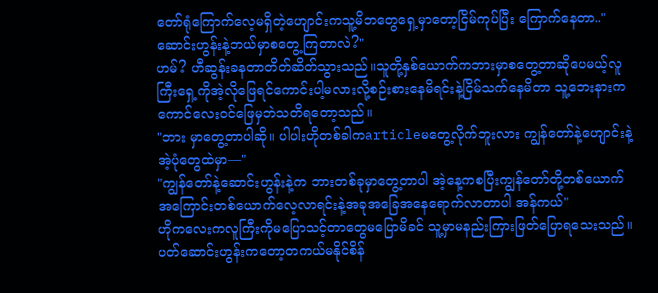တော်ရုံကြောက်လေ့မရှိတဲ့ဟျောင်းကသူ့မိဘတွေရှေ့မှာတော့ငြိမ်ကုပ်ပြီး ကြောက်နေတာ.."ဆောင်းဟွန်းနဲ့ဘယ်မှာစတွေ့ကြတာလဲ?"
ဟမ်? ဟီဆွန်းခနတာတိတ်ဆိတ်သွားသည်။သူတို့နှစ်ယောက်ကဘားမှာစတွေ့တာဆိုပေမယ့်လူကြီးရှေ့ကိုအဲ့လိုဖြေရင်ကောင်းပါ့မလားလို့စဉ်းစားနေမိရင်းနဲ့ငြိမ်သက်နေမိတာ သူ့ဘေးနားကကောင်လေးဝင်ဖြေမှဘဲသတိရတော့သည်။
"ဘား မှာတွေ့တာပါဆို။ ပါပါးဟိုတစ်ခါကarticleမတွေ့လိုက်ဘူးလား ကျွန်တော်နဲ့ဟျောင်းနဲ့အဲ့ပုံတွေထဲမှာ—"
"ကျွန်တော်နဲ့ဆောင်းဟွန်းနဲ့က ဘားတစ်ခုမှာတွေ့တာပါ အဲ့နေ့ကစပြီးကျွန်တော်တို့တစ်ယောက်အကြောင်းတစ်ယောက်လေ့လာရင်းနဲ့အခုအခြေအနေရောက်လာတာပါ အန်ကယ်"
ဟိုကလေးကလူကြီးကိုမပြောသင့်တာတွေမပြောမိခင် သူ့မှာမနည်းကြားဖြတ်ပြောရသေးသည်။ ပတ်ဆောင်းဟွန်းကတော့တကယ်မနိုင်စိန်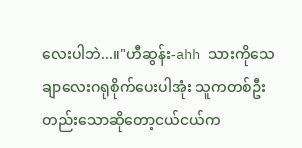လေးပါဘဲ...။"ဟီဆွန်း-ahh သားကိုသေချာလေးဂရုစိုက်ပေးပါအုံး သူကတစ်ဦးတည်းသောဆိုတော့ငယ်ငယ်က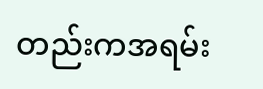တည်းကအရမ်း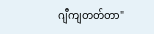ဂျီကျတတ်တာ"